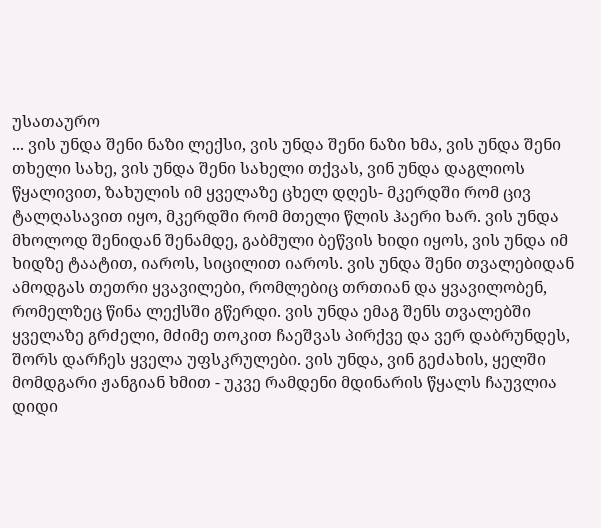უსათაურო
... ვის უნდა შენი ნაზი ლექსი, ვის უნდა შენი ნაზი ხმა, ვის უნდა შენი თხელი სახე, ვის უნდა შენი სახელი თქვას, ვინ უნდა დაგლიოს წყალივით, ზახულის იმ ყველაზე ცხელ დღეს- მკერდში რომ ცივ ტალღასავით იყო, მკერდში რომ მთელი წლის ჰაერი ხარ. ვის უნდა მხოლოდ შენიდან შენამდე, გაბმული ბეწვის ხიდი იყოს, ვის უნდა იმ ხიდზე ტაატით, იაროს, სიცილით იაროს. ვის უნდა შენი თვალებიდან ამოდგას თეთრი ყვავილები, რომლებიც თრთიან და ყვავილობენ, რომელზეც წინა ლექსში გწერდი. ვის უნდა ემაგ შენს თვალებში ყველაზე გრძელი, მძიმე თოკით ჩაეშვას პირქვე და ვერ დაბრუნდეს, შორს დარჩეს ყველა უფსკრულები. ვის უნდა, ვინ გეძახის, ყელში მომდგარი ჟანგიან ხმით - უკვე რამდენი მდინარის წყალს ჩაუვლია დიდი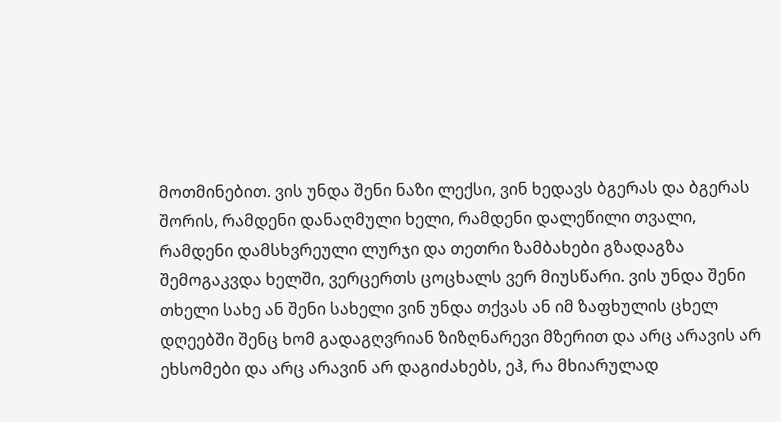მოთმინებით. ვის უნდა შენი ნაზი ლექსი, ვინ ხედავს ბგერას და ბგერას შორის, რამდენი დანაღმული ხელი, რამდენი დალეწილი თვალი, რამდენი დამსხვრეული ლურჯი და თეთრი ზამბახები გზადაგზა შემოგაკვდა ხელში, ვერცერთს ცოცხალს ვერ მიუსწარი. ვის უნდა შენი თხელი სახე ან შენი სახელი ვინ უნდა თქვას ან იმ ზაფხულის ცხელ დღეებში შენც ხომ გადაგღვრიან ზიზღნარევი მზერით და არც არავის არ ეხსომები და არც არავინ არ დაგიძახებს, ეჰ, რა მხიარულად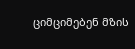ციმციმებენ მზის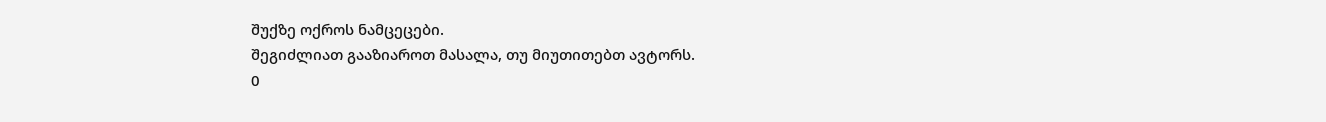შუქზე ოქროს ნამცეცები.
შეგიძლიათ გააზიაროთ მასალა, თუ მიუთითებთ ავტორს.
0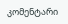კომენტარი